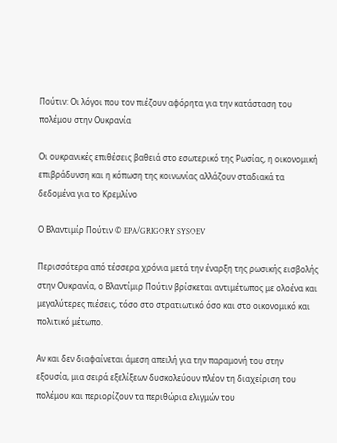Πούτιν: Οι λόγοι που τον πιέζουν αφόρητα για την κατάσταση του πολέμου στην Ουκρανία

Οι ουκρανικές επιθέσεις βαθειά στο εσωτερικό της Ρωσίας, η οικονομική επιβράδυνση και η κόπωση της κοινωνίας αλλάζουν σταδιακά τα δεδομένα για το Κρεμλίνο

Ο Βλαντιμίρ Πούτιν © EPA/GRIGORY SYSOEV

Περισσότερα από τέσσερα χρόνια μετά την έναρξη της ρωσικής εισβολής στην Ουκρανία, ο Βλαντίμιρ Πούτιν βρίσκεται αντιμέτωπος με ολοένα και μεγαλύτερες πιέσεις, τόσο στο στρατιωτικό όσο και στο οικονομικό και πολιτικό μέτωπο.

Αν και δεν διαφαίνεται άμεση απειλή για την παραμονή του στην εξουσία, μια σειρά εξελίξεων δυσκολεύουν πλέον τη διαχείριση του πολέμου και περιορίζουν τα περιθώρια ελιγμών του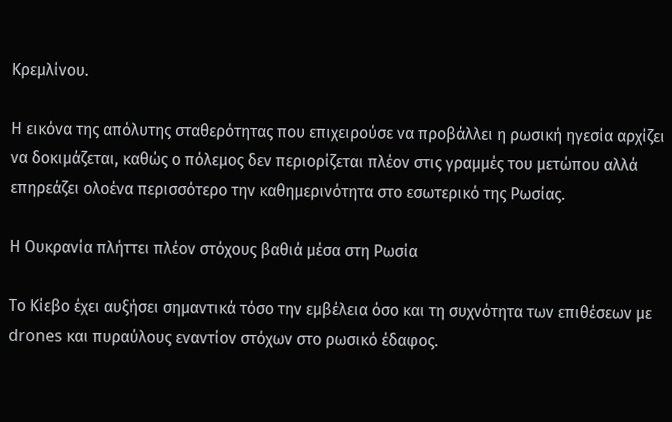Κρεμλίνου.

Η εικόνα της απόλυτης σταθερότητας που επιχειρούσε να προβάλλει η ρωσική ηγεσία αρχίζει να δοκιμάζεται, καθώς ο πόλεμος δεν περιορίζεται πλέον στις γραμμές του μετώπου αλλά επηρεάζει ολοένα περισσότερο την καθημερινότητα στο εσωτερικό της Ρωσίας.

Η Ουκρανία πλήττει πλέον στόχους βαθιά μέσα στη Ρωσία

Το Κίεβο έχει αυξήσει σημαντικά τόσο την εμβέλεια όσο και τη συχνότητα των επιθέσεων με drones και πυραύλους εναντίον στόχων στο ρωσικό έδαφος.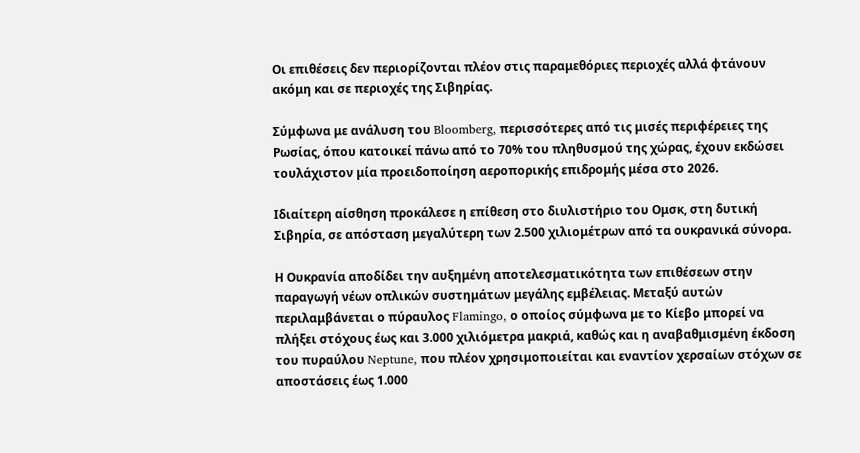Οι επιθέσεις δεν περιορίζονται πλέον στις παραμεθόριες περιοχές αλλά φτάνουν ακόμη και σε περιοχές της Σιβηρίας.

Σύμφωνα με ανάλυση του Bloomberg, περισσότερες από τις μισές περιφέρειες της Ρωσίας, όπου κατοικεί πάνω από το 70% του πληθυσμού της χώρας, έχουν εκδώσει τουλάχιστον μία προειδοποίηση αεροπορικής επιδρομής μέσα στο 2026.

Ιδιαίτερη αίσθηση προκάλεσε η επίθεση στο διυλιστήριο του Ομσκ, στη δυτική Σιβηρία, σε απόσταση μεγαλύτερη των 2.500 χιλιομέτρων από τα ουκρανικά σύνορα.

Η Ουκρανία αποδίδει την αυξημένη αποτελεσματικότητα των επιθέσεων στην παραγωγή νέων οπλικών συστημάτων μεγάλης εμβέλειας. Μεταξύ αυτών περιλαμβάνεται ο πύραυλος Flamingo, ο οποίος σύμφωνα με το Κίεβο μπορεί να πλήξει στόχους έως και 3.000 χιλιόμετρα μακριά, καθώς και η αναβαθμισμένη έκδοση του πυραύλου Neptune, που πλέον χρησιμοποιείται και εναντίον χερσαίων στόχων σε αποστάσεις έως 1.000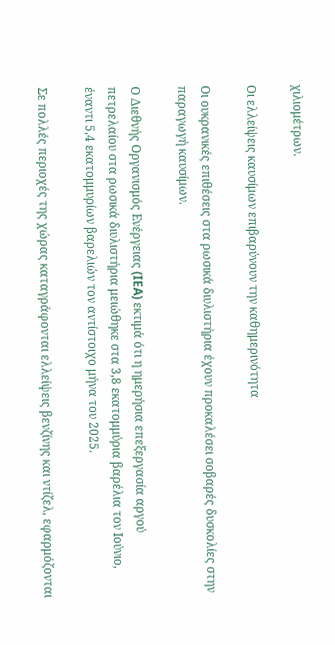χιλιομέτρων.

Οι ελλείψεις καυσίμων επιβαρύνουν την καθημερινότητα

Οι ουκρανικές επιθέσεις στα ρωσικά διυλιστήρια έχουν προκαλέσει σοβαρές δυσκολίες στην παραγωγή καυσίμων.

Ο Διεθνής Οργανισμός Ενέργειας (IEA) εκτιμά ότι η ημερήσια επεξεργασία αργού πετρελαίου στα ρωσικά διυλιστήρια μειώθηκε στα 3,8 εκατομμύρια βαρέλια τον Ιούνιο, έναντι 5,4 εκατομμυρίων βαρελιών τον αντίστοιχο μήνα του 2025.

Σε πολλές περιοχές της χώρας καταγράφονται ελλείψεις βενζίνης και ντίζελ, εφαρμόζονται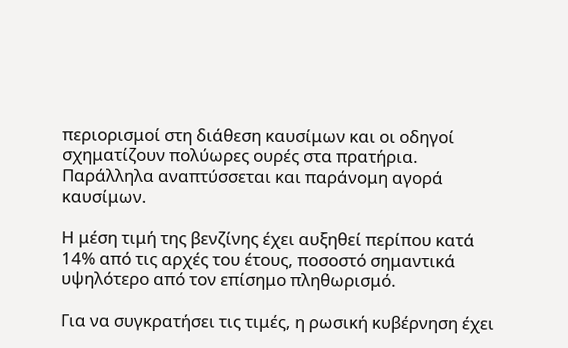περιορισμοί στη διάθεση καυσίμων και οι οδηγοί σχηματίζουν πολύωρες ουρές στα πρατήρια. Παράλληλα αναπτύσσεται και παράνομη αγορά καυσίμων.

Η μέση τιμή της βενζίνης έχει αυξηθεί περίπου κατά 14% από τις αρχές του έτους, ποσοστό σημαντικά υψηλότερο από τον επίσημο πληθωρισμό.

Για να συγκρατήσει τις τιμές, η ρωσική κυβέρνηση έχει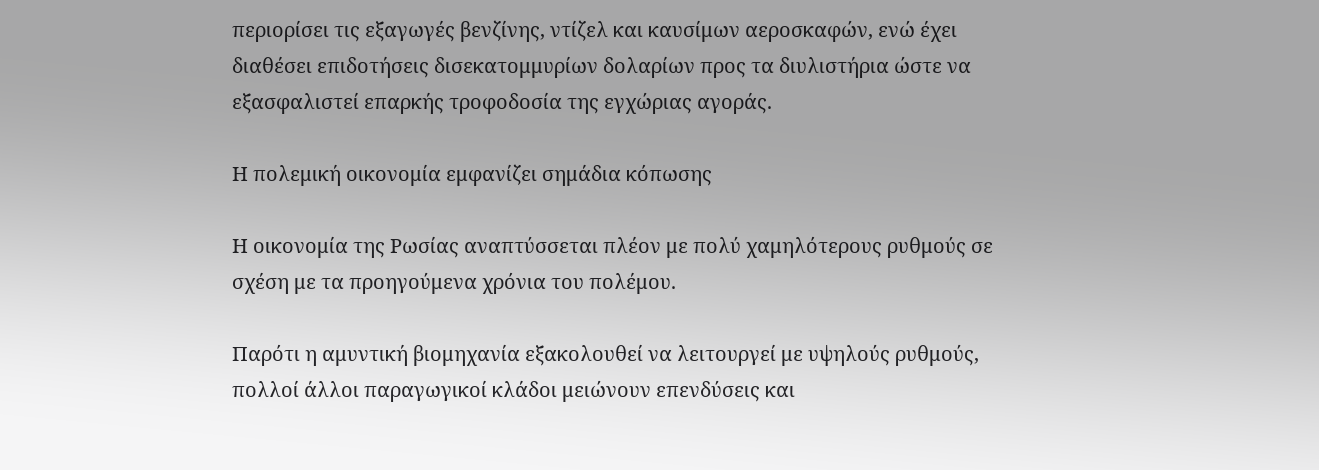περιορίσει τις εξαγωγές βενζίνης, ντίζελ και καυσίμων αεροσκαφών, ενώ έχει διαθέσει επιδοτήσεις δισεκατομμυρίων δολαρίων προς τα διυλιστήρια ώστε να εξασφαλιστεί επαρκής τροφοδοσία της εγχώριας αγοράς.

Η πολεμική οικονομία εμφανίζει σημάδια κόπωσης

Η οικονομία της Ρωσίας αναπτύσσεται πλέον με πολύ χαμηλότερους ρυθμούς σε σχέση με τα προηγούμενα χρόνια του πολέμου.

Παρότι η αμυντική βιομηχανία εξακολουθεί να λειτουργεί με υψηλούς ρυθμούς, πολλοί άλλοι παραγωγικοί κλάδοι μειώνουν επενδύσεις και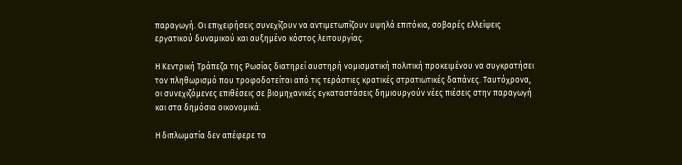παραγωγή. Οι επιχειρήσεις συνεχίζουν να αντιμετωπίζουν υψηλά επιτόκια, σοβαρές ελλείψεις εργατικού δυναμικού και αυξημένο κόστος λειτουργίας.

Η Κεντρική Τράπεζα της Ρωσίας διατηρεί αυστηρή νομισματική πολιτική προκειμένου να συγκρατήσει τον πληθωρισμό που τροφοδοτείται από τις τεράστιες κρατικές στρατιωτικές δαπάνες. Ταυτόχρονα, οι συνεχιζόμενες επιθέσεις σε βιομηχανικές εγκαταστάσεις δημιουργούν νέες πιέσεις στην παραγωγή και στα δημόσια οικονομικά.

Η διπλωματία δεν απέφερε τα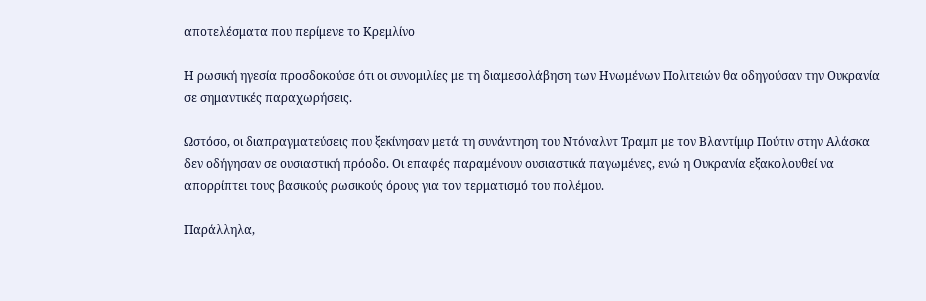αποτελέσματα που περίμενε το Κρεμλίνο

Η ρωσική ηγεσία προσδοκούσε ότι οι συνομιλίες με τη διαμεσολάβηση των Ηνωμένων Πολιτειών θα οδηγούσαν την Ουκρανία σε σημαντικές παραχωρήσεις.

Ωστόσο, οι διαπραγματεύσεις που ξεκίνησαν μετά τη συνάντηση του Ντόναλντ Τραμπ με τον Βλαντίμιρ Πούτιν στην Αλάσκα δεν οδήγησαν σε ουσιαστική πρόοδο. Οι επαφές παραμένουν ουσιαστικά παγωμένες, ενώ η Ουκρανία εξακολουθεί να απορρίπτει τους βασικούς ρωσικούς όρους για τον τερματισμό του πολέμου.

Παράλληλα,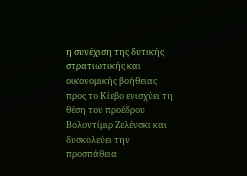η συνέχιση της δυτικής στρατιωτικής και οικονομικής βοήθειας προς το Κίεβο ενισχύει τη θέση του προέδρου Βολοντίμιρ Ζελένσκι και δυσκολεύει την προσπάθεια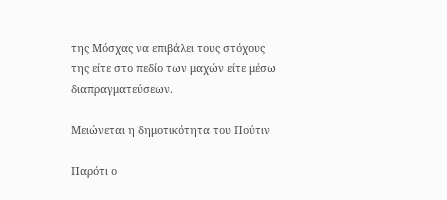της Μόσχας να επιβάλει τους στόχους της είτε στο πεδίο των μαχών είτε μέσω διαπραγματεύσεων.

Μειώνεται η δημοτικότητα του Πούτιν

Παρότι ο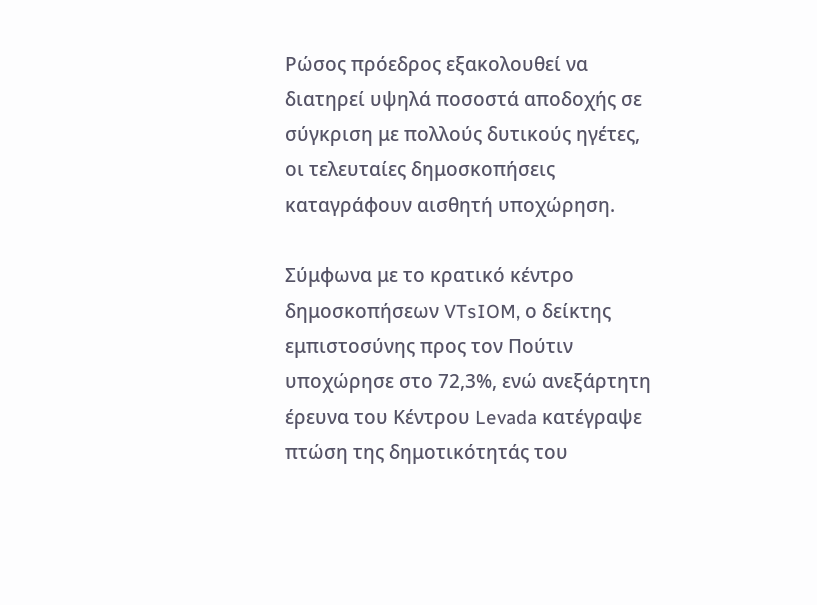Ρώσος πρόεδρος εξακολουθεί να διατηρεί υψηλά ποσοστά αποδοχής σε σύγκριση με πολλούς δυτικούς ηγέτες, οι τελευταίες δημοσκοπήσεις καταγράφουν αισθητή υποχώρηση.

Σύμφωνα με το κρατικό κέντρο δημοσκοπήσεων VTsIOM, ο δείκτης εμπιστοσύνης προς τον Πούτιν υποχώρησε στο 72,3%, ενώ ανεξάρτητη έρευνα του Κέντρου Levada κατέγραψε πτώση της δημοτικότητάς του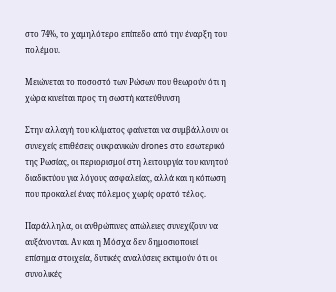στο 74%, το χαμηλότερο επίπεδο από την έναρξη του πολέμου.

Μειώνεται το ποσοστό των Ρώσων που θεωρούν ότι η χώρα κινείται προς τη σωστή κατεύθυνση

Στην αλλαγή του κλίματος φαίνεται να συμβάλλουν οι συνεχείς επιθέσεις ουκρανικών drones στο εσωτερικό της Ρωσίας, οι περιορισμοί στη λειτουργία του κινητού διαδικτύου για λόγους ασφαλείας, αλλά και η κόπωση που προκαλεί ένας πόλεμος χωρίς ορατό τέλος.

Παράλληλα, οι ανθρώπινες απώλειες συνεχίζουν να αυξάνονται. Αν και η Μόσχα δεν δημοσιοποιεί επίσημα στοιχεία, δυτικές αναλύσεις εκτιμούν ότι οι συνολικές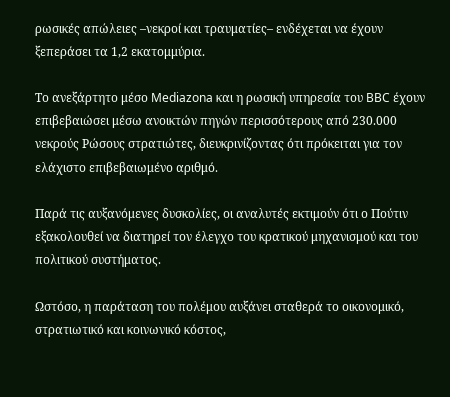ρωσικές απώλειες –νεκροί και τραυματίες– ενδέχεται να έχουν ξεπεράσει τα 1,2 εκατομμύρια.

Το ανεξάρτητο μέσο Mediazona και η ρωσική υπηρεσία του BBC έχουν επιβεβαιώσει μέσω ανοικτών πηγών περισσότερους από 230.000 νεκρούς Ρώσους στρατιώτες, διευκρινίζοντας ότι πρόκειται για τον ελάχιστο επιβεβαιωμένο αριθμό.

Παρά τις αυξανόμενες δυσκολίες, οι αναλυτές εκτιμούν ότι ο Πούτιν εξακολουθεί να διατηρεί τον έλεγχο του κρατικού μηχανισμού και του πολιτικού συστήματος.

Ωστόσο, η παράταση του πολέμου αυξάνει σταθερά το οικονομικό, στρατιωτικό και κοινωνικό κόστος,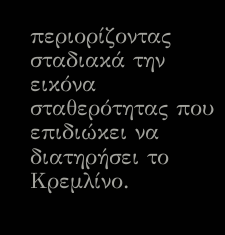περιορίζοντας σταδιακά την εικόνα σταθερότητας που επιδιώκει να διατηρήσει το Κρεμλίνο.